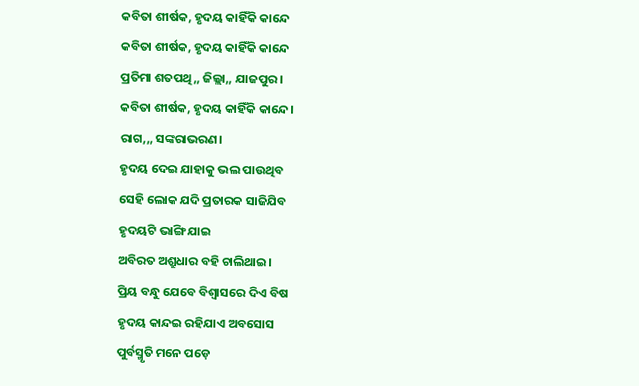କବିତା ଶୀର୍ଷକ, ହୃଦୟ କାହିଁକି କାନ୍ଦେ
କବିତା ଶୀର୍ଷକ, ହୃଦୟ କାହିଁକି କାନ୍ଦେ
ପ୍ରତିମା ଶତପଥି,, ଜିଲ୍ଲା,, ଯାଜପୁର।
କବିତା ଶୀର୍ଷକ, ହୃଦୟ କାହିଁକି କାନ୍ଦେ।
ରାଗ,,, ସଙ୍କରାଭରଣ।
ହୃଦୟ ଦେଇ ଯାହାକୁ ଭଲ ପାଉଥିବ
ସେହି ଲୋକ ଯଦି ପ୍ରତାରକ ସାଜିଯିବ
ହୃଦୟଟି ଭାଙ୍ଗି ଯାଇ
ଅବିରତ ଅଶ୍ରୁଧାର ବହି ଚାଲିଥାଇ।
ପ୍ରିୟ ବନ୍ଧୁ ଯେବେ ବିଶ୍ୱାସରେ ଦିଏ ବିଷ
ହୃଦୟ କାନ୍ଦଇ ରହିଯାଏ ଅବସୋସ
ପୁର୍ବସ୍ମୃତି ମନେ ପଡ଼େ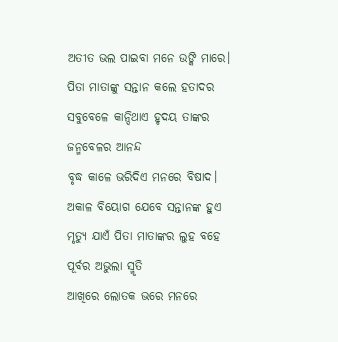ଅତୀତ ଭଲ ପାଇବା ମନେ ଉଙ୍କି ମାରେ।
ପିତା ମାତାଙ୍କୁ ସନ୍ତାନ କଲେ ହତାଦର
ସବୁବେଳେ କାନ୍ଦିଥାଏ ହୃଦୟ ତାଙ୍କର
ଜନ୍ମବେଳର ଆନନ୍ଦ
ବୃଦ୍ଧ କାଳେ ଭରିଦିଏ ମନରେ ବିଷାଦ।
ଅକାଳ ବିୟୋଗ ଯେବେ ସନ୍ତାନଙ୍କ ହୁଏ
ମୃତ୍ୟୁ ଯାଏଁ ପିତା ମାତାଙ୍କର ଲୁହ ବହେ
ପୂର୍ବର ଅଭୁଲା ସ୍ମୃତି
ଆଖିରେ ଲୋତକ ଭରେ ମନରେ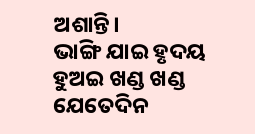ଅଶାନ୍ତି।
ଭାଙ୍ଗି ଯାଇ ହୃଦୟ ହୁଅଇ ଖଣ୍ଡ ଖଣ୍ଡ
ଯେତେଦିନ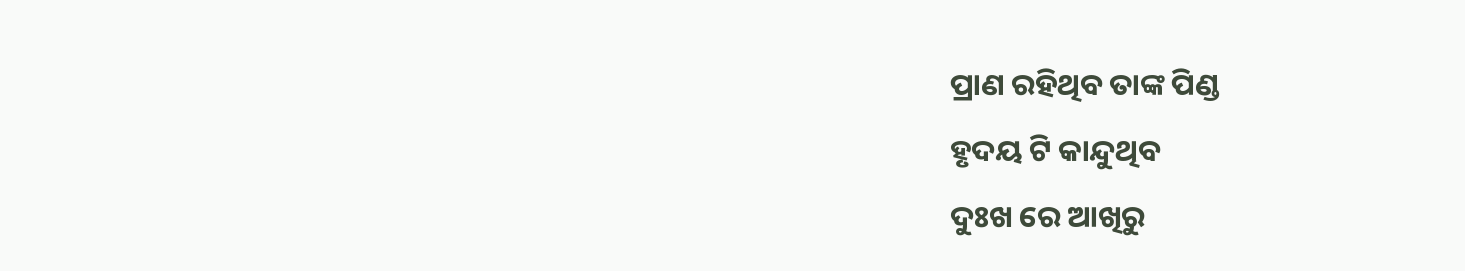ପ୍ରାଣ ରହିଥିବ ତାଙ୍କ ପିଣ୍ଡ
ହୃଦୟ ଟି କାନ୍ଦୁଥିବ
ଦୁଃଖ ରେ ଆଖିରୁ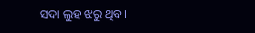ସଦା ଲୁହ ଝରୁ ଥିବ।